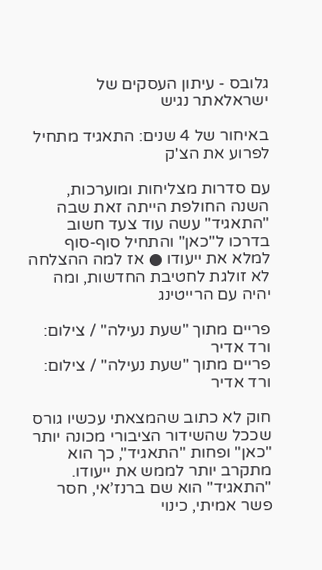גלובס - עיתון העסקים של ישראלאתר נגיש

באיחור של 4 שנים: התאגיד מתחיל לפרוע את הצ'ק

עם סדרות מצליחות ומוערכות, השנה החולפת הייתה זאת שבה "התאגיד" עשה עוד צעד חשוב בדרכו ל"כאן" והתחיל סוף-סוף למלא את ייעודו ● אז למה ההצלחה לא זולגת לחטיבת החדשות, ומה יהיה עם הרייטינג

פריים מתוך "שעת נעילה" / צילום: ורד אדיר
פריים מתוך "שעת נעילה" / צילום: ורד אדיר

חוק לא כתוב שהמצאתי עכשיו גורס שככל שהשידור הציבורי מכונה יותר "כאן" ופחות "התאגיד", כך הוא מתקרב יותר לממש את ייעודו. "התאגיד" הוא שם ברנז’אי, חסר פשר אמיתי, כינוי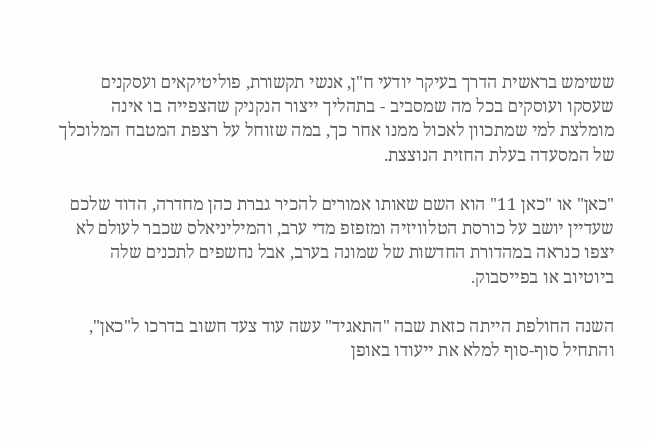ששימש בראשית הדרך בעיקר יודעי ח"ן, אנשי תקשורת, פוליטיקאים ועסקנים שעסקו ועוסקים בכל מה שמסביב - בתהליך ייצור הנקניק שהצפייה בו אינה מומלצת למי שמתכוון לאכול ממנו אחר כך, במה שזוחל על רצפת המטבח המלוכלך של המסעדה בעלת החזית הנוצצת.

"כאן" או "כאן 11" הוא השם שאותו אמורים להכיר גברת כהן מחדרה, הדוד שלכם שעדיין יושב על כורסת הטלוויזיה ומזפזפ מדי ערב, והמיליניאלס שכבר לעולם לא יצפו כנראה במהדורת החדשות של שמונה בערב, אבל נחשפים לתכנים שלה ביוטיוב או בפייסבוק.

השנה החולפת הייתה כזאת שבה "התאגיד" עשה עוד צעד חשוב בדרכו ל"כאן", והתחיל סוף-סוף למלא את ייעודו באופן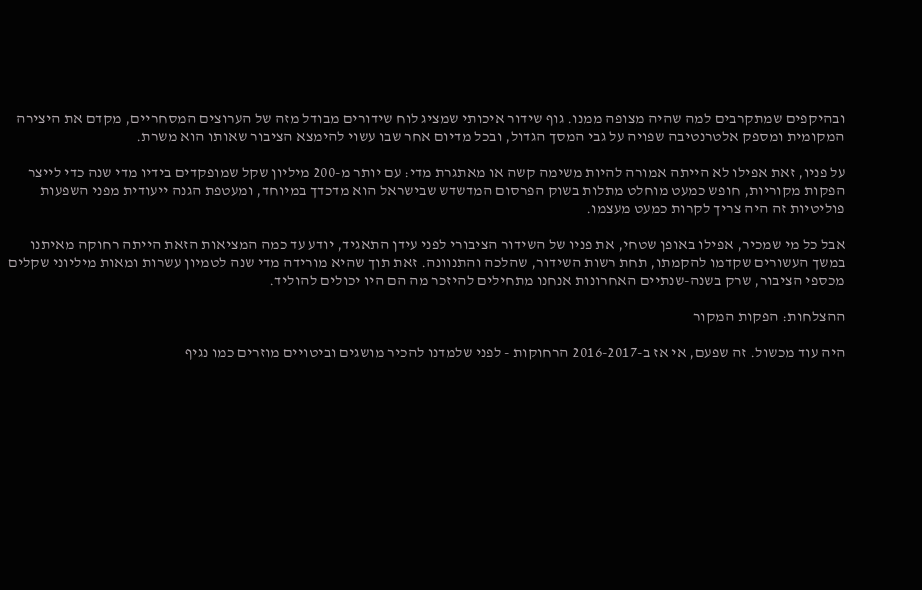ובהיקפים שמתקרבים למה שהיה מצופה ממנו. גוף שידור איכותי שמציג לוח שידורים מבודל מזה של הערוצים המסחריים, מקדם את היצירה המקומית ומספק אלטרנטיבה שפויה על גבי המסך הגדול, ובכל מדיום אחר שבו עשוי להימצא הציבור שאותו הוא משרת.

על פניו, זאת אפילו לא הייתה אמורה להיות משימה קשה או מאתגרת מדי: עם יותר מ-200 מיליון שקל שמופקדים בידיו מדי שנה כדי לייצר הפקות מקוריות, חופש כמעט מוחלט מתלות בשוק הפרסום המדשדש שבישראל הוא מדכדך במיוחד, ומעטפת הגנה ייעודית מפני השפעות פוליטיות זה היה צריך לקרות כמעט מעצמו.

אבל כל מי שמכיר, אפילו באופן שטחי, את פניו של השידור הציבורי לפני עידן התאגיד, יודע עד כמה המציאות הזאת הייתה רחוקה מאיתנו במשך העשורים שקדמו להקמתו, תחת רשות השידור, שהלכה והתנוונה. זאת תוך שהיא מורידה מדי שנה לטמיון עשרות ומאות מיליוני שקלים מכספי הציבור, שרק בשנה-שנתיים האחרונות אנחנו מתחילים להיזכר מה הם היו יכולים להוליד.

ההצלחות: הפקות המקור

היה עוד מכשול. זה שפעם, אי אז ב-2016-2017 הרחוקות - לפני שלמדנו להכיר מושגים וביטויים מוזרים כמו נגיף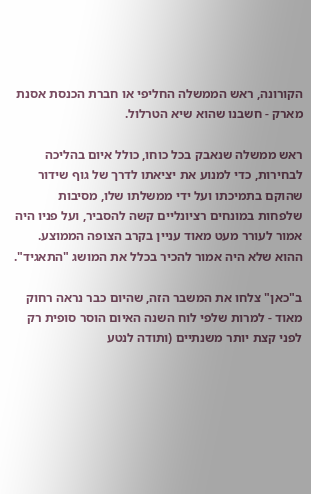הקורונה, ראש הממשלה החליפי או חברת הכנסת אסנת מארק - חשבנו שהוא שיא הטרלול.

ראש ממשלה שנאבק בכל כוחו, כולל איום בהליכה לבחירות, כדי למנוע את יציאתו לדרך של גוף שידור שהוקם בתמיכתו ועל ידי ממשלתו שלו, מסיבות שלפחות במונחים רציונליים קשה להסביר, ועל פניו היה אמור לעורר מעט מאוד עניין בקרב הצופה הממוצע. ההוא שלא היה אמור להכיר בכלל את המושג "התאגיד".

ב"כאן" צלחו את המשבר הזה, שהיום כבר נראה רחוק מאוד - למרות שלפי לוח השנה האיום הוסר סופית רק לפני קצת יותר משנתיים (ותודה לנטע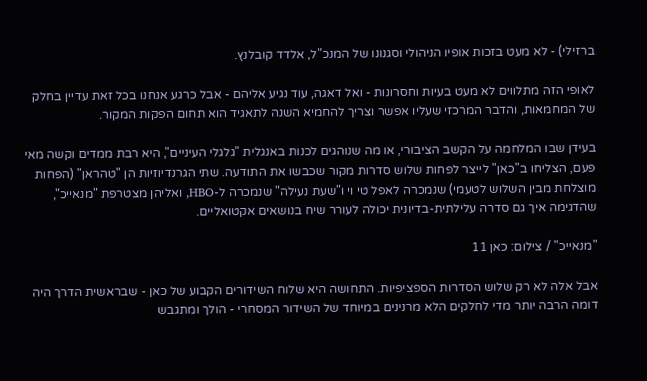ברזילי) - לא מעט בזכות אופיו הניהולי וסגנונו של המנכ"ל, אלדד קובלנץ.

לאופי הזה מתלווים לא מעט בעיות וחסרונות - ואל דאגה, עוד נגיע אליהם - אבל כרגע אנחנו בכל זאת עדיין בחלק של המחמאות, והדבר המרכזי שעליו אפשר וצריך להחמיא השנה לתאגיד הוא תחום הפקות המקור.

בעידן שבו המלחמה על הקשב הציבורי, או מה שנוהגים לכנות באנגלית "גלגלי העיניים", היא רבת ממדים וקשה מאי פעם, הצליחו ב"כאן" לייצר לפחות שלוש סדרות מקור שכבשו את התודעה. שתי הגרנדיוזיות הן "טהראן" (הפחות מוצלחת מבין השלוש לטעמי) שנמכרה לאפל טי וי ו"שעת נעילה" שנמכרה ל-HBO, ואליהן מצטרפת "מנאייכ", שהדגימה איך גם סדרה עלילתית-בדיונית יכולה לעורר שיח בנושאים אקטואליים.

"מנאייכ" / צילום: כאן 11

אבל אלה לא רק שלוש הסדרות הספציפיות. התחושה היא שלוח השידורים הקבוע של כאן - שבראשית הדרך היה דומה הרבה יותר מדי לחלקים הלא מרנינים במיוחד של השידור המסחרי - הולך ומתגבש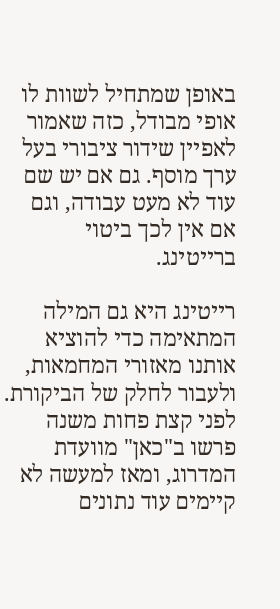באופן שמתחיל לשוות לו אופי מבודל, כזה שאמור לאפיין שידור ציבורי בעל ערך מוסף. גם אם יש שם עוד לא מעט עבודה, וגם אם אין לכך ביטוי ברייטינג.

רייטינג היא גם המילה המתאימה כדי להוציא אותנו מאזורי המחמאות, ולעבור לחלק של הביקורת. לפני קצת פחות משנה פרשו ב"כאן" מוועדת המדרוג, ומאז למעשה לא קיימים עוד נתונים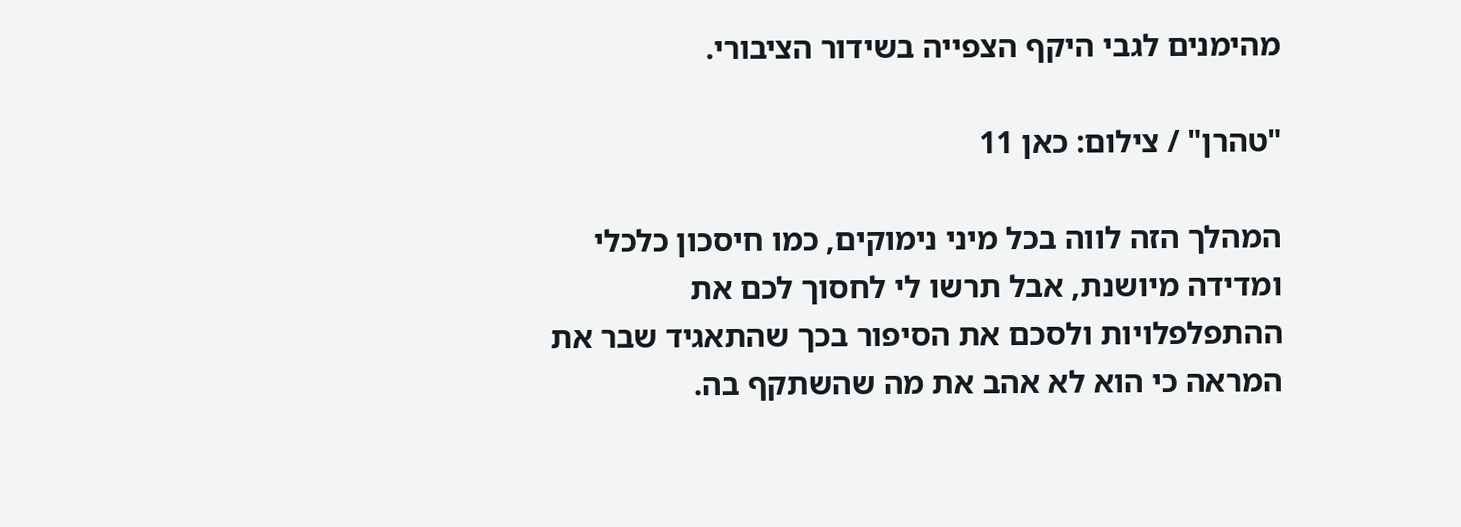מהימנים לגבי היקף הצפייה בשידור הציבורי.

"טהרן" / צילום: כאן 11

המהלך הזה לווה בכל מיני נימוקים, כמו חיסכון כלכלי ומדידה מיושנת, אבל תרשו לי לחסוך לכם את ההתפלפלויות ולסכם את הסיפור בכך שהתאגיד שבר את המראה כי הוא לא אהב את מה שהשתקף בה.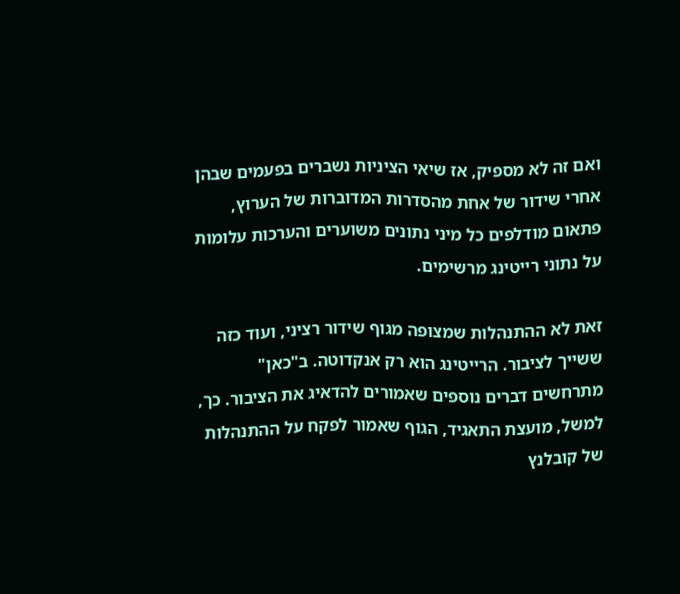ואם זה לא מספיק, אז שיאי הציניות נשברים בפעמים שבהן אחרי שידור של אחת מהסדרות המדוברות של הערוץ, פתאום מודלפים כל מיני נתונים משוערים והערכות עלומות על נתוני רייטינג מרשימים.

זאת לא ההתנהלות שמצופה מגוף שידור רציני, ועוד כזה ששייך לציבור. הרייטינג הוא רק אנקדוטה. ב"כאן" מתרחשים דברים נוספים שאמורים להדאיג את הציבור. כך, למשל, מועצת התאגיד, הגוף שאמור לפקח על ההתנהלות של קובלנץ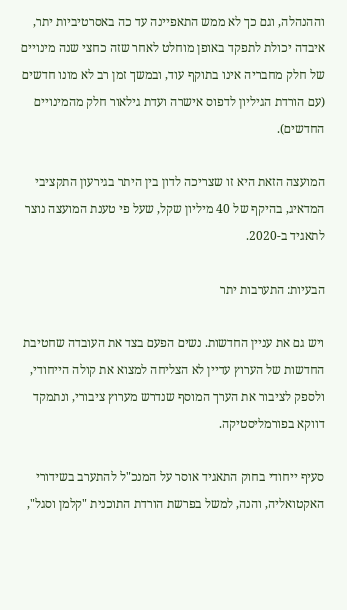וההנהלה, וגם כך לא ממש התאפיינה עד כה באסרטיביות יתר, איבדה יכולת לתפקד באופן מוחלט לאחר שזה כחצי שנה מינויים של חלק מחבריה אינו בתוקף עוד, ובמשך זמן רב לא מונו חדשים (עם הורדת הגיליון לדפוס אישרה ועדת גילאור חלק מהמינויים החדשים).

המועצה הזאת היא זו שצריכה לדון בין היתר בגירעון התקציבי המדאיג, בהיקף של 40 מיליון שקל, שעל פי טענת המועצה נוצר לתאגיד ב-2020.

הבעיות: התערבות יתר

ויש גם את עניין החדשות. נשים הפעם בצד את העובדה שחטיבת החדשות של הערוץ עדיין לא הצליחה למצוא את קולה הייחודי, ולספק לציבור את הערך המוסף שנדרש מערוץ ציבורי, ונתמקד דווקא בפורמליסטיקה.

סעיף ייחודי בחוק התאגיד אוסר על המנכ"ל להתערב בשידורי האקטואליה, והנה, למשל בפרשת הורדת התוכנית "קלמן וסגל",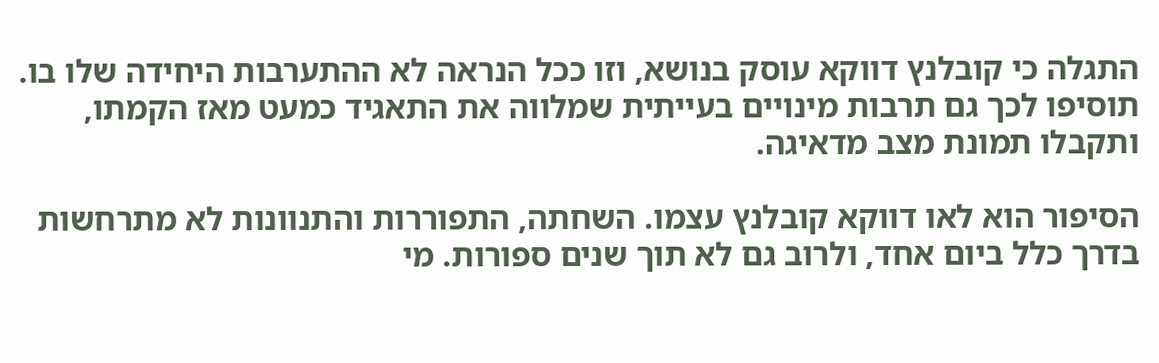התגלה כי קובלנץ דווקא עוסק בנושא, וזו ככל הנראה לא ההתערבות היחידה שלו בו. תוסיפו לכך גם תרבות מינויים בעייתית שמלווה את התאגיד כמעט מאז הקמתו, ותקבלו תמונת מצב מדאיגה.

הסיפור הוא לאו דווקא קובלנץ עצמו. השחתה, התפוררות והתנוונות לא מתרחשות בדרך כלל ביום אחד, ולרוב גם לא תוך שנים ספורות. מי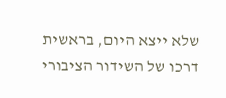שלא ייצא היום, בראשית דרכו של השידור הציבורי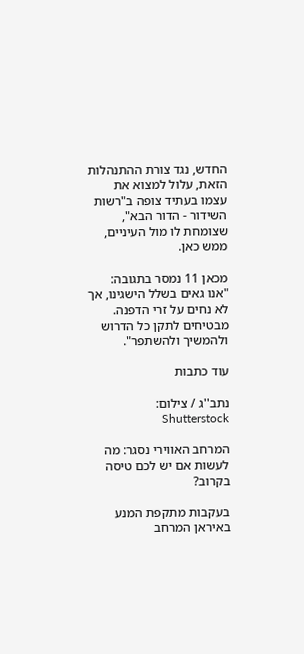החדש, נגד צורת ההתנהלות הזאת, עלול למצוא את עצמו בעתיד צופה ב"רשות השידור - הדור הבא", שצומחת לו מול העיניים, ממש כאן.

מכאן 11 נמסר בתגובה: "אנו גאים בשלל הישגינו, אך לא נחים על זרי הדפנה. מבטיחים לתקן כל הדרוש ולהמשיך ולהשתפר".

עוד כתבות

נתב''ג / צילום: Shutterstock

המרחב האווירי נסגר: מה לעשות אם יש לכם טיסה בקרוב?

בעקבות מתקפת המנע באיראן המרחב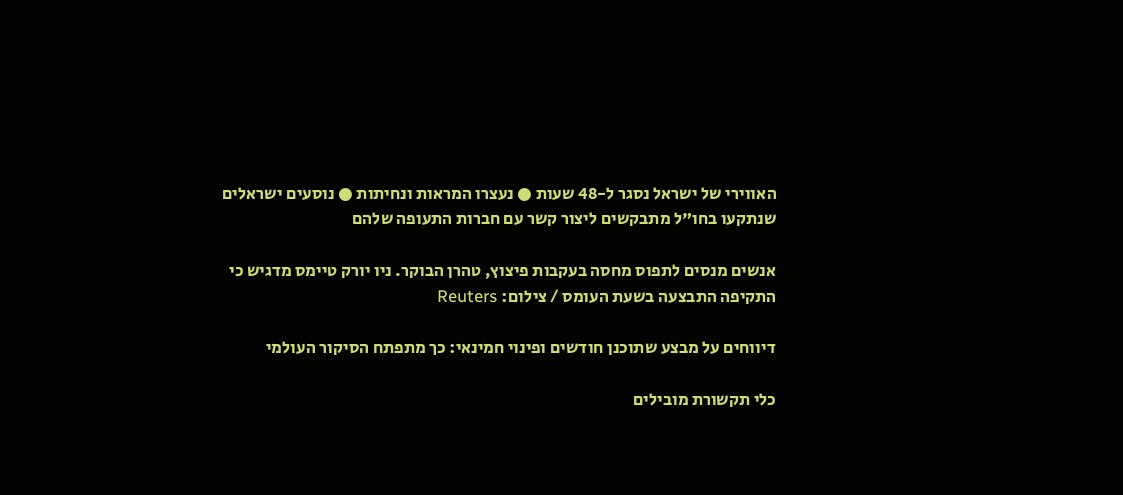האווירי של ישראל נסגר ל-48 שעות ● נעצרו המראות ונחיתות ● נוסעים ישראלים שנתקעו בחו"ל מתבקשים ליצור קשר עם חברות התעופה שלהם

אנשים מנסים לתפוס מחסה בעקבות פיצוץ, טהרן הבוקר. ניו יורק טיימס מדגיש כי התקיפה התבצעה בשעת העומס / צילום: Reuters

דיווחים על מבצע שתוכנן חודשים ופינוי חמינאי: כך מתפתח הסיקור העולמי

כלי תקשורת מובילים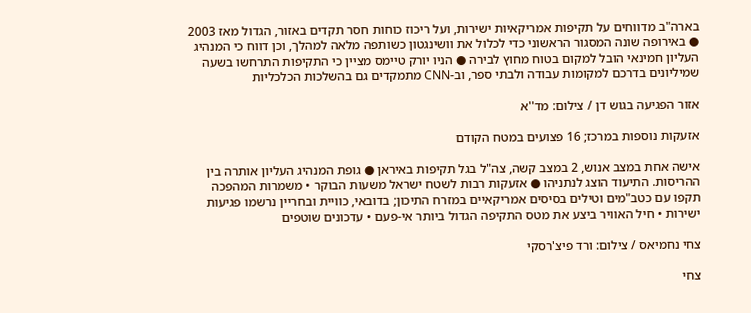בארה"ב מדווחים על תקיפות אמריקאיות ישירות, ועל ריכוז כוחות חסר תקדים באזור, הגדול מאז 2003 ● באירופה שונה המסגור הראשוני כדי לכלול את וושינגטון כשותפה מלאה למהלך, וכן דווח כי המנהיג העליון חמינאי הובל למקום בטוח מחוץ לבירה ● הניו יורק טיימס מציין כי התקיפות התרחשו בשעה שמיליונים בדרכם למקומות עבודה ולבתי ספר, וב-CNN מתמקדים גם בהשלכות הכלכליות

אזור הפגיעה בגוש דן / צילום: מד''א

אזעקות נוספות במרכז; 16 פצועים במטח הקודם

אישה אחת במצב אנוש, 2 במצב קשה, צה"ל בגל תקיפות באיראן ● גופת המנהיג העליון אותרה בין ההריסות. התיעוד הוצג לנתניהו ● אזעקות רבות לשטח ישראל משעות הבוקר • משמרות המהפכה תקפו עם כטב"מים וטילים בסיסים אמריקאיים במזרח התיכון; בדובאי, כוויית ובחריין נרשמו פגיעות ישירות • חיל האוויר ביצע את מטס התקיפה הגדול ביותר אי-פעם • עדכונים שוטפים

צחי נחמיאס / צילום: ורד פיצ'רסקי

צחי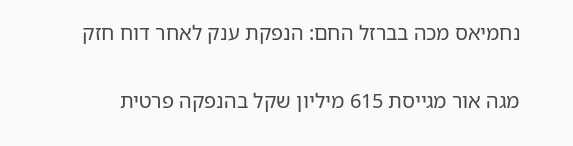נחמיאס מכה בברזל החם: הנפקת ענק לאחר דוח חזק

מגה אור מגייסת 615 מיליון שקל בהנפקה פרטית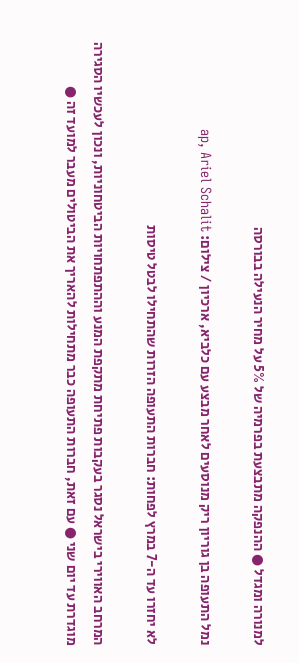למנורה ומגדל ● ההנפקה מתבצעת בפרמיה של 5% על מחיר הנעילה בבורסה

נמל התעופה בן גוריון ריק מנוסעים לאחר מבצע עם כלביא, ארכיון / צילום: ap, Ariel Schalit

לא יחזרו עד ה-7 במרץ לפחות: חברות התעופה הזרות שהתחילו לבטל טיסות

המרחב האווירי בישראל נסגר בעקבות פתיחת מתקפת המנע וההתפתחויות הביטחוניות, ונכון לעכשיו הסגירה מוגדרת עד יום שני ● עם זאת, חברות התעופה כבר מתחילות להאריך את הביטולים מעבר למועד זה ●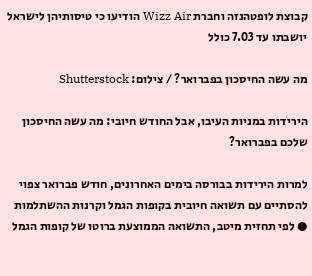קבוצת לופטהנזה וחברת Wizz Air הודיעו כי טיסותיהן לישראל יושבתו עד 7.03 כולל

מה עשה החיסכון בפברואר? / צילום: Shutterstock

הירידות במניות העיבו, אבל החודש חיובי: מה עשה החיסכון שלכם בפברואר?

למרות הירידות בבורסה בימים האחרונים, חודש פברואר צפוי להסתיים עם תשואה חיובית בקופות הגמל וקרנות ההשתלמות ● לפי תחזית מיטב, התשואה הממוצעת ברוטו של קופות הגמל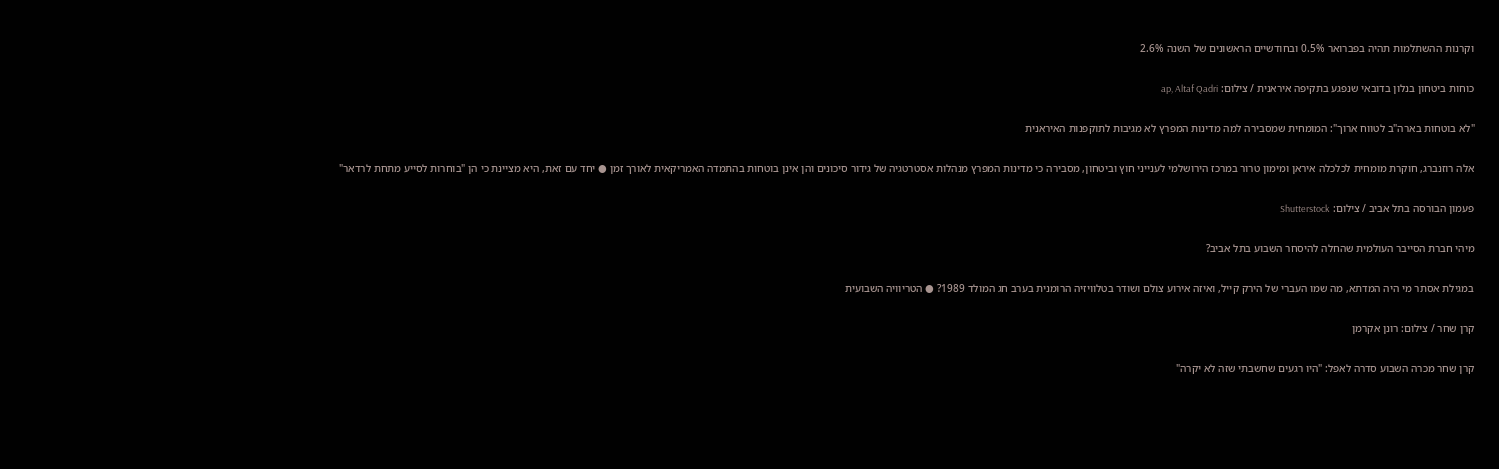וקרנות ההשתלמות תהיה בפברואר 0.5% ובחודשיים הראשונים של השנה 2.6%

כוחות ביטחון בנלון בדובאי שנפגע בתקיפה איראנית / צילום: ap, Altaf Qadri

"לא בוטחות בארה"ב לטווח ארוך": המומחית שמסבירה למה מדינות המפרץ לא מגיבות לתוקפנות האיראנית

אלה רוזנברג, חוקרת מומחית לכלכלה איראן ומימון טרור במרכז הירושלמי לענייני חוץ וביטחון, מסבירה כי מדינות המפרץ מנהלות אסטרטגיה של גידור סיכונים והן אינן בוטחות בהתמדה האמריקאית לאורך זמן ● יחד עם זאת, היא מציינת כי הן "בוחרות לסייע מתחת לרדאר"

פעמון הבורסה בתל אביב / צילום: Shutterstock

מיהי חברת הסייבר העולמית שהחלה להיסחר השבוע בתל אביב?

במגילת אסתר מי היה המדתא, מה שמו העברי של הירק קייל, ואיזה אירוע צולם ושודר בטלוויזיה הרומנית בערב חג המולד 1989? ● הטריוויה השבועית

קרן שחר / צילום: רונן אקרמן

קרן שחר מכרה השבוע סדרה לאפל: "היו רגעים שחשבתי שזה לא יקרה"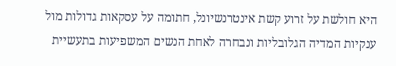היא חולשת על זרוע קשת אינטרנשיונל, חתומה על עסקאות גדולות מול ענקיות המדיה הגלובליות ונבחרה לאחת הנשים המשפיעות בתעשיית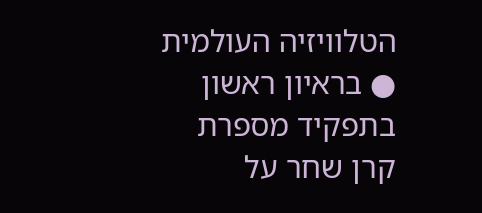הטלוויזיה העולמית ● בראיון ראשון בתפקיד מספרת קרן שחר על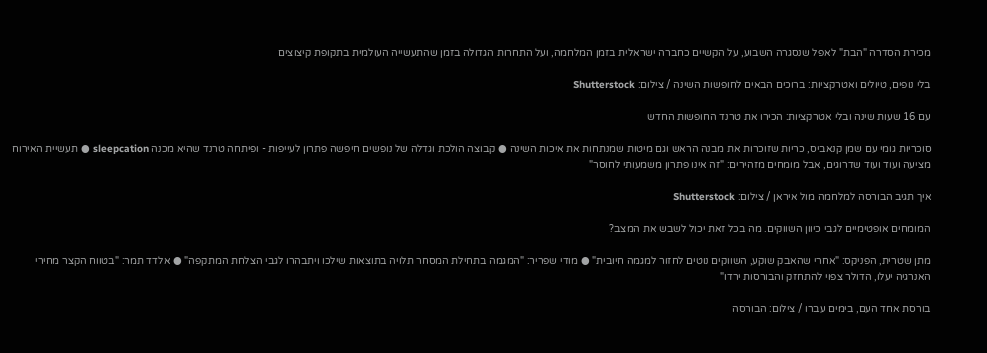מכירת הסדרה "הבת" לאפל שנסגרה השבוע, על הקשיים כחברה ישראלית בזמן המלחמה, ועל התחרות הגדולה בזמן שהתעשייה העולמית בתקופת קיצוצים

בלי נופים, טיולים ואטרקציות: ברוכים הבאים לחופשות השינה / צילום: Shutterstock

עם 16 שעות שינה ובלי אטרקציות: הכירו את טרנד החופשות החדש

סוכריות גומי עם שמן קנאביס, כריות שזוכרות את מבנה הראש וגם מיטות שמנתחות את איכות השינה ● קבוצה הולכת וגדלה של נופשים חיפשה פתרון לעייפות - ופיתחה טרנד שהיא מכנה sleepcation ● תעשיית האירוח מציעה ועוד ועוד שדרוגים, אבל מומחים מזהירים: "זה אינו פתרון משמעותי לחוסר"

איך תגיב הבורסה למלחמה מול איראן / צילום: Shutterstock

המומחים אופטימיים לגבי כיוון השווקים. מה בכל זאת יכול לשבש את המצב?

מתן שטרית, הפניקס: "אחרי שהאבק שוקע, השווקים נוטים לחזור למגמה חיובית" ● מודי שפריר: "המגמה בתחילת המסחר תלויה בתוצאות שילכו ויתבהרו לגבי הצלחת המתקפה" ● אלדד תמר: "בטווח הקצר מחירי האנרגיה יעלו, הדולר צפוי להתחזק והבורסות ירדו"

בורסת אחד העם, בימים עברו / צילום: הבורסה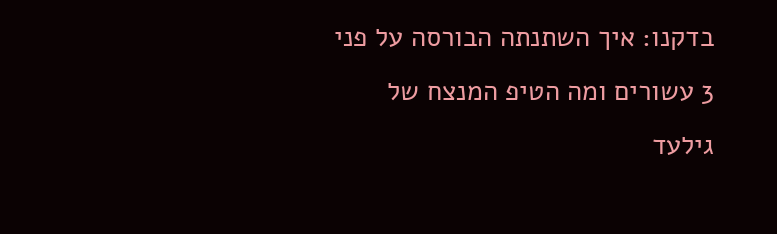בדקנו: איך השתנתה הבורסה על פני 3 עשורים ומה הטיפ המנצח של גילעד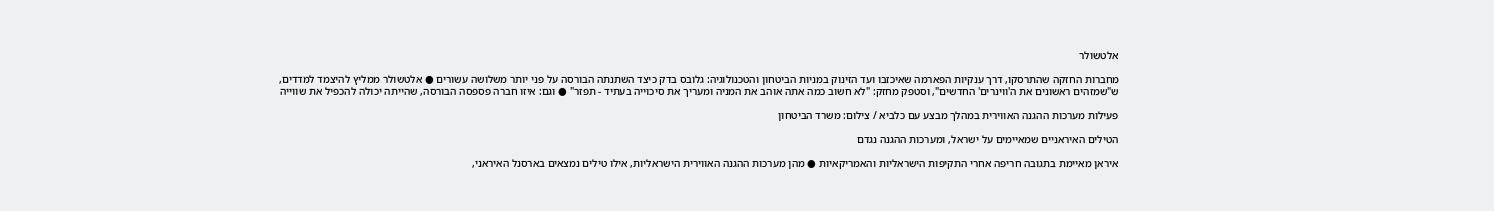אלטשולר

מחברות החזקה שהתרסקו, דרך ענקיות הפארמה שאיכזבו ועד הזינוק במניות הביטחון והטכנולוגיה: גלובס בדק כיצד השתנתה הבורסה על פני יותר משלושה עשורים ● אלטשולר ממליץ להיצמד למדדים, ש"שמזהים ראשונים את ה'ווינרים' החדשים", וסטפק מחזק: "לא חשוב כמה אתה אוהב את המניה ומעריך את סיכוייה בעתיד - תפזר" ● וגם: איזו חברה פספסה הבורסה, שהייתה יכולה להכפיל את שווייה

פעילות מערכות ההגנה האווירית במהלך מבצע עם כלביא / צילום: משרד הביטחון

הטילים האיראניים שמאיימים על ישראל, ומערכות ההגנה נגדם

איראן מאיימת בתגובה חריפה אחרי התקיפות הישראליות והאמריקאיות ● מהן מערכות ההגנה האווירית הישראליות, אילו טילים נמצאים בארסנל האיראני,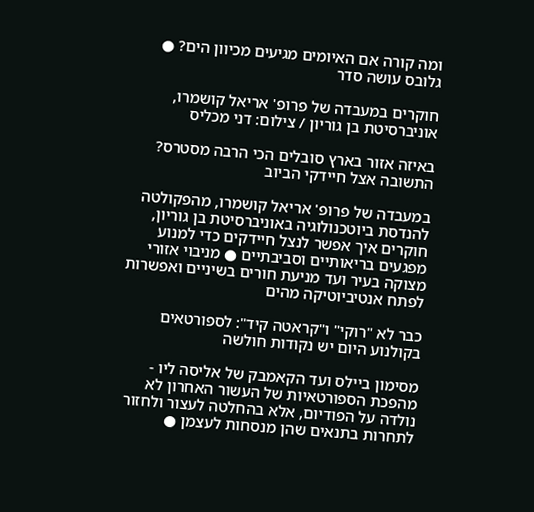ומה קורה אם האיומים מגיעים מכיוון הים? ● גלובס עושה סדר

חוקרים במעבדה של פרופ' אריאל קושמרו, אוניברסיטת בן גוריון / צילום: דני מכליס

באיזה אזור בארץ סובלים הכי הרבה מסטרס? התשובה אצל חיידקי הביוב

במעבדה של פרופ' אריאל קושמרו, מהפקולטה להנדסת ביוטכנולוגיה באוניברסיטת בן גוריון, חוקרים איך אפשר לנצל חיידקים כדי למנוע מפגעים בריאותיים וסביבתיים ● מניבוי אזורי מצוקה בעיר ועד מניעת חורים בשיניים ואפשרות לפתח אנטיביוטיקה מהים

כבר לא "רוקי" ו"קראטה קיד": לספורטאים בקולנוע היום יש נקודות חולשה

מסימון ביילס ועד הקאמבק של אליסה ליו - מהפכת הספורטאיות של העשור האחרון לא נולדה על הפודיום, אלא בהחלטה לעצור ולחזור לתחרות בתנאים שהן מנסחות לעצמן ●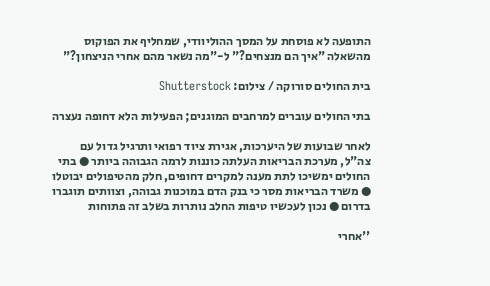התופעה לא פוסחת על המסך ההוליוודי, שמחליף את הפוקוס מהשאלה "איך הם מנצחים?" ל-"מה נשאר מהם אחרי הניצחון?"

בית החולים סורוקה / צילום: Shutterstock

בתי החולים עוברים למרחבים המוגנים; הפעילות הלא דחופה נעצרה

לאחר שבועות של היערכות, אגירת ציוד רפואי ותרגיל גדול עם צה"ל, מערכת הבריאות העלתה כוננות לרמה הגבוהה ביותר ● בתי החולים ימשיכו לתת מענה למקרים דחופים, חלק מהטיפולים יבוטלו ● משרד הבריאות מסר כי בנק הדם במוכנות גבוהה, וצוותים תוגברו בדרום ● נכון לעכשיו טיפות החלב נותרות בשלב זה פתוחות

''אחרי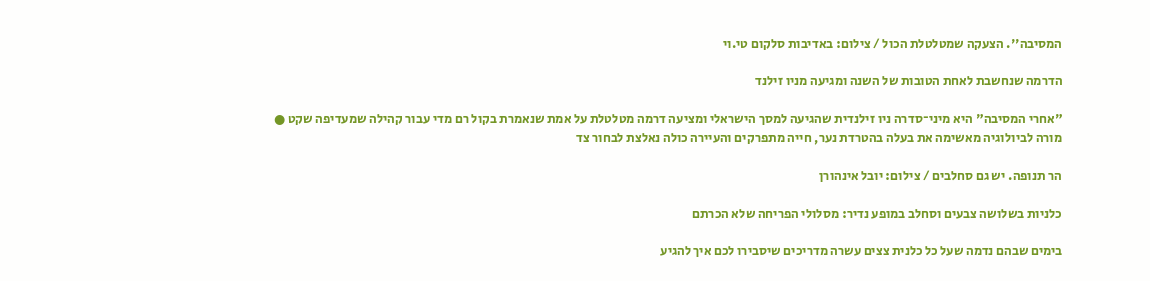המסיבה''. הצעקה שמטלטלת הכול / צילום: באדיבות סלקום טי.וי

הדרמה שנחשבת לאחת הטובות של השנה ומגיעה מניו זילנד

"אחרי המסיבה" היא מיני־סדרה ניו זילנדית שהגיעה למסך הישראלי ומציעה דרמה מטלטלת על אמת שנאמרת בקול רם מדי עבור קהילה שמעדיפה שקט ● מורה לביולוגיה מאשימה את בעלה בהטרדת נער, חייה מתפרקים והעיירה כולה נאלצת לבחור צד

הר תנופה. יש גם סחלבים / צילום: יובל אינהורן

כלניות בשלושה צבעים וסחלב במופע נדיר: מסלולי הפריחה שלא הכרתם

בימים שבהם נדמה שעל כל כלנית צצים עשרה מדריכים שיסבירו לכם איך להגיע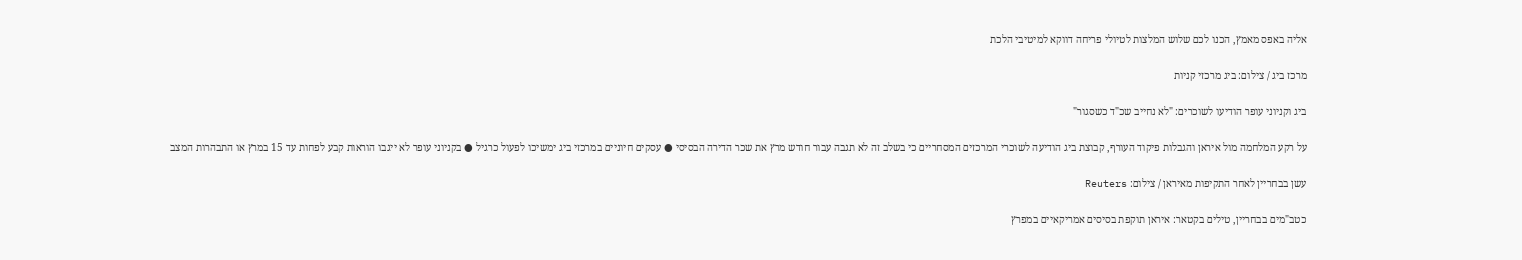אליה באפס מאמץ, הכנו לכם שלוש המלצות לטיולי פריחה דווקא למיטיבי הלכת

מרכז ביג / צילום: ביג מרכזי קניות

ביג וקניוני עופר הודיעו לשוכרים: "לא נחייב שכ"ד כשסגור"

על רקע המלחמה מול איראן והגבלות פיקוד העורף, קבוצת ביג הודיעה לשוכרי המרכזים המסחריים כי בשלב זה לא תגבה עבור חודש מרץ את שכר הדירה הבסיסי ● עסקים חיוניים במרכזי ביג ימשיכו לפעול כרגיל ● בקניוני עופר לא ייגבו הוראות קבע לפחות עד 15 במרץ או התבהרות המצב

עשן בבחריין לאחר התקיפות מאיראן / צילום: Reuters

כטב"מים בבחריין, טילים בקטאר: איראן תוקפת בסיסים אמריקאיים במפרץ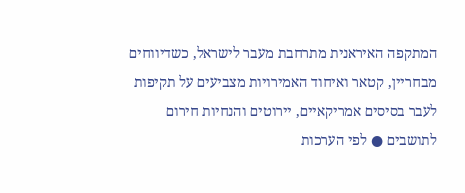המתקפה האיראנית מתרחבת מעבר לישראל, כשדיווחים מבחריין, קטאר ואיחוד האמירויות מצביעים על תקיפות לעבר בסיסים אמריקאיים, יירוטים והנחיות חירום לתושבים ● לפי הערכות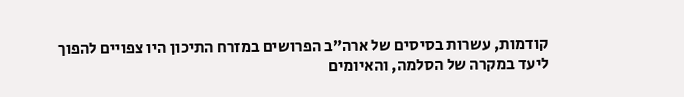קודמות, עשרות בסיסים של ארה”ב הפרושים במזרח התיכון היו צפויים להפוך ליעד במקרה של הסלמה, והאיומים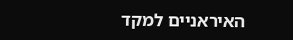האיראניים למקד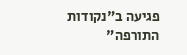פגיעה ב"נקודות התורפה"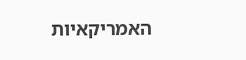האמריקאיות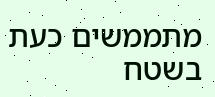מתממשים כעת בשטח